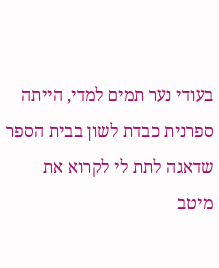בעודי נער תמים למדי, הייתה ספרנית כבדת לשון בבית הספר שדאגה לתת לי לקרוא את מיטב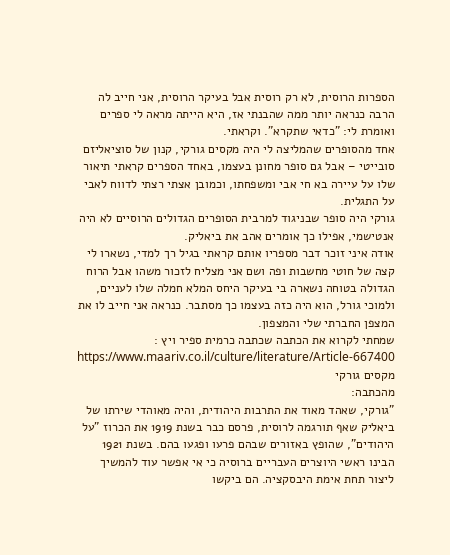הספרות הרוסית, לא רק רוסית אבל בעיקר הרוסית, אני חייב לה הרבה כנראה יותר ממה שהבנתי אז, היא הייתה מראה לי ספרים ואומרת לי: "כדאי שתקרא". וקראתי.
אחד מהסופרים שהמליצה לי היה מקסים גורקי, קנון של סוציאליזם סובייטי – אבל גם סופר מחונן בעצמו, באחד הספרים קראתי תיאור שלו על עיירה בא חי אבי ומשפחתו, וכמובן אצתי רצתי לדווח לאבי על התגלית.
גורקי היה סופר שבניגוד למרבית הסופרים הגדולים הרוסיים לא היה אנטישמי, אפילו כך אומרים אהב את ביאליק.
אודה איני זוכר דבר מספריו אותם קראתי בגיל רך למדי, נשארו לי קצה של חוטי מחשבות ופה ושם אני מצליח לזכור משהו אבל הרוח הגדולה בטוחה נשארה בי בעיקר היחס המלא חמלה שלו לעניים, ולמוכי גורל, הוא היה כזה בעצמו כך מסתבר. כנראה אני חייב לו את המצפן החברתי שלי והמצפון.
שמחתי לקרוא את הכתבה שכתבה כרמית ספיר ויץ :
https://www.maariv.co.il/culture/literature/Article-667400
מקסים גורקי
מהכתבה:
"גורקי, שאהד מאוד את התרבות היהודית, והיה מאוהדי שירתו של ביאליק שאף תורגמה לרוסית, פרסם כבר בשנת 1919 את הכרוז "על היהודים", שהופץ באזורים שבהם פרעו ופגעו בהם. בשנת 1921 הבינו ראשי היוצרים העבריים ברוסיה כי אי אפשר עוד להמשיך ליצור תחת אימת היבסקציה. הם ביקשו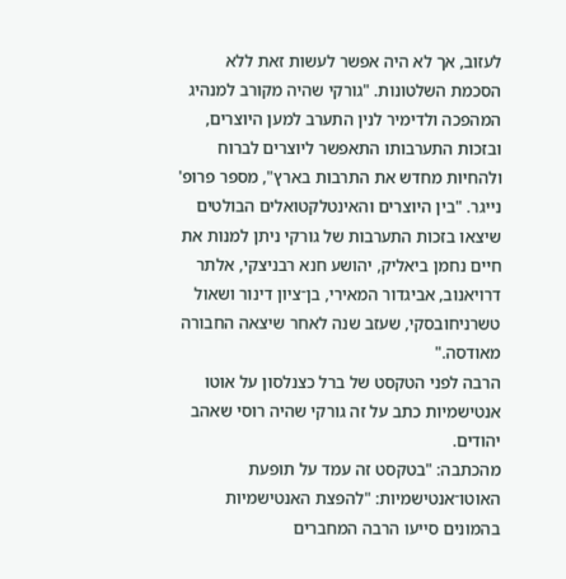לעזוב, אך לא היה אפשר לעשות זאת ללא הסכמת השלטונות. "גורקי שהיה מקורב למנהיג המהפכה ולדימיר לנין התערב למען היוצרים, ובזכות התערבותו התאפשר ליוצרים לברוח ולהחיות מחדש את התרבות בארץ", מספר פרופ' נייגר. "בין היוצרים והאינטלקטואלים הבולטים שיצאו בזכות התערבות של גורקי ניתן למנות את חיים נחמן ביאליק, יהושע חנא רבניצקי, אלתר דרויאנוב, אביגדור המאירי, בן־ציון דינור ושאול טשרניחובסקי, שעזב שנה לאחר שיצאה החבורה מאודסה."
הרבה לפני הטקסט של ברל כצנלסון על אוטו אנטישמיות כתב על זה גורקי שהיה רוסי שאהב יהודים.
מהכתבה: "בטקסט זה עמד על תופעת האוטו־אנטישמיות: "להפצת האנטישמיות בהמונים סייעו הרבה המחברים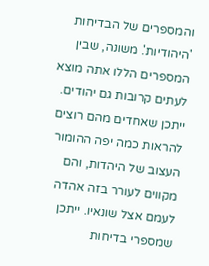והמספרים של הבדיחות 'היהודיות'. משונה, שבין המספרים הללו אתה מוצא לעתים קרובות גם יהודים. ייתכן שאחדים מהם רוצים להראות כמה יפה ההומור העצוב של היהדות, והם מקווים לעורר בזה אהדה לעמם אצל שונאיו. ייתכן שמספרי בדיחות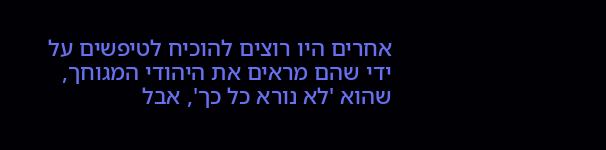אחרים היו רוצים להוכיח לטיפשים על ידי שהם מראים את היהודי המגוחך, שהוא 'לא נורא כל כך', אבל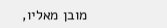מובן מאליו,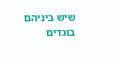שיש ביניהם בוגדים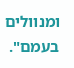ומנוולים בעמם".